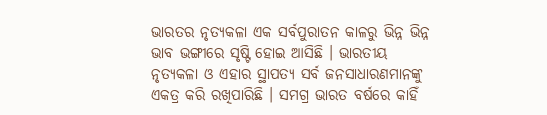ଭାରତର ନୃତ୍ୟକଳା ଏକ ସର୍ବପୁରାତନ କାଳରୁ ଭିନ୍ନ ଭିନ୍ନ ଭାବ ଭଙ୍ଗୀରେ ସୃଷ୍ଟି ହୋଇ ଆସିଛି । ଭାରତୀୟ ନୃତ୍ୟକଳା ଓ ଏହାର ସ୍ଥାପତ୍ୟ ସର୍ବ ଜନସାଧାରଣମାନଙ୍କୁ ଏକତ୍ର କରି ରଖିପାରିଛି । ସମଗ୍ର ଭାରତ ବର୍ଷରେ କାହିଁ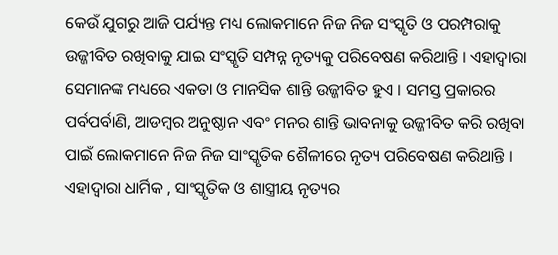କେଉଁ ଯୁଗରୁ ଆଜି ପର୍ଯ୍ୟନ୍ତ ମଧ୍ୟ ଲୋକମାନେ ନିଜ ନିଜ ସଂସ୍କୃତି ଓ ପରମ୍ପରାକୁ ଉଜ୍ଜୀବିତ ରଖିବାକୁ ଯାଇ ସଂସ୍କୃତି ସମ୍ପନ୍ନ ନୃତ୍ୟକୁ ପରିବେଷଣ କରିଥାନ୍ତି । ଏହାଦ୍ୱାରା ସେମାନଙ୍କ ମଧ୍ୟରେ ଏକତା ଓ ମାନସିକ ଶାନ୍ତି ଉଜ୍ଜୀବିତ ହୁଏ । ସମସ୍ତ ପ୍ରକାରର ପର୍ବପର୍ବାଣି, ଆଡମ୍ବର ଅନୁଷ୍ଠାନ ଏବଂ ମନର ଶାନ୍ତି ଭାବନାକୁ ଉଜ୍ଜୀବିତ କରି ରଖିବା ପାଇଁ ଲୋକମାନେ ନିଜ ନିଜ ସାଂସ୍କୃତିକ ଶୈଳୀରେ ନୃତ୍ୟ ପରିବେଷଣ କରିଥାନ୍ତି । ଏହାଦ୍ୱାରା ଧାର୍ମିକ , ସାଂସ୍କୃତିକ ଓ ଶାସ୍ତ୍ରୀୟ ନୃତ୍ୟର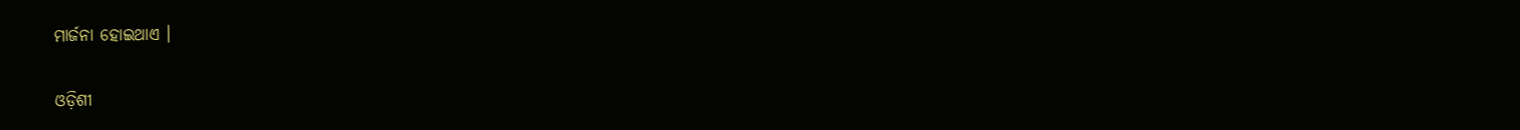ମାର୍ଜନା ହୋଇଥାଏ ।

ଓଡ଼ିଶୀ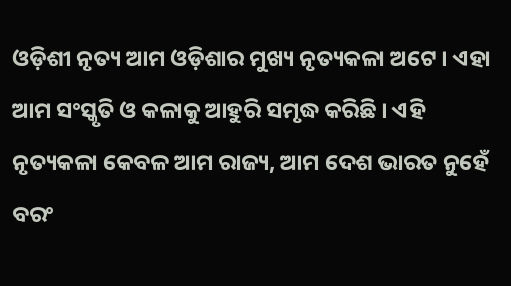ଓଡ଼ିଶୀ ନୃତ୍ୟ ଆମ ଓଡ଼ିଶାର ମୁଖ୍ୟ ନୃତ୍ୟକଳା ଅଟେ । ଏହା ଆମ ସଂସ୍କୃତି ଓ କଳାକୁ ଆହୁରି ସମୃଦ୍ଧ କରିଛି । ଏହି ନୃତ୍ୟକଳା କେବଳ ଆମ ରାଜ୍ୟ, ଆମ ଦେଶ ଭାରତ ନୁହେଁ ବରଂ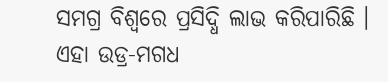ସମଗ୍ର ବିଶ୍ୱରେ ପ୍ରସିଦ୍ଧି ଲାଭ କରିପାରିଛି । ଏହା ଉଡ୍ର-ମଗଧ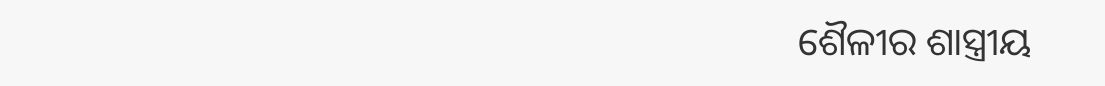ଶୈଳୀର ଶାସ୍ତ୍ରୀୟ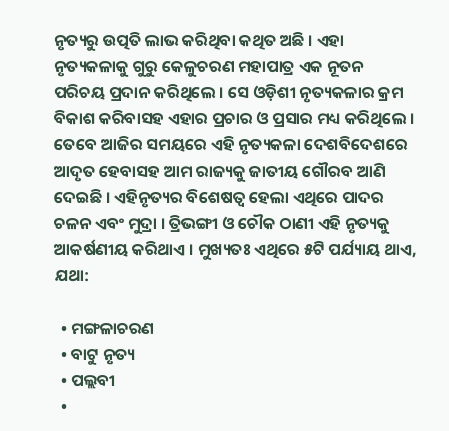ନୃତ୍ୟରୁ ଉତ୍ପତି ଲାଭ କରିଥିବା କଥିତ ଅଛି । ଏହା ନୃତ୍ୟକଳାକୁ ଗୁରୁ କେଳୁଚରଣ ମହାପାତ୍ର ଏକ ନୂତନ ପରିଚୟ ପ୍ରଦାନ କରିଥିଲେ । ସେ ଓଡ଼ିଶୀ ନୃତ୍ୟକଳାର କ୍ରମ ବିକାଶ କରିବାସହ ଏହାର ପ୍ରଚାର ଓ ପ୍ରସାର ମଧ୍ୟ କରିଥିଲେ । ତେବେ ଆଜିର ସମୟରେ ଏହି ନୃତ୍ୟକଳା ଦେଶବିଦେଶରେ ଆଦୃତ ହେବାସହ ଆମ ରାଜ୍ୟକୁ ଜାତୀୟ ଗୌରବ ଆଣି ଦେଇଛି । ଏହିନୃତ୍ୟର ବିଶେଷତ୍ୱ ହେଲା ଏଥିରେ ପାଦର ଚଳନ ଏବଂ ମୁଦ୍ରା । ତ୍ରିଭଙ୍ଗୀ ଓ ଚୌକ ଠାଣୀ ଏହି ନୃତ୍ୟକୁ ଆକର୍ଷଣୀୟ କରିଥାଏ । ମୁଖ୍ୟତଃ ଏଥିରେ ୫ଟି ପର୍ଯ୍ୟାୟ ଥାଏ, ଯଥା:

  • ମଙ୍ଗଳାଚରଣ
  • ବାଟୁ ନୃତ୍ୟ
  • ପଲ୍ଲବୀ
  •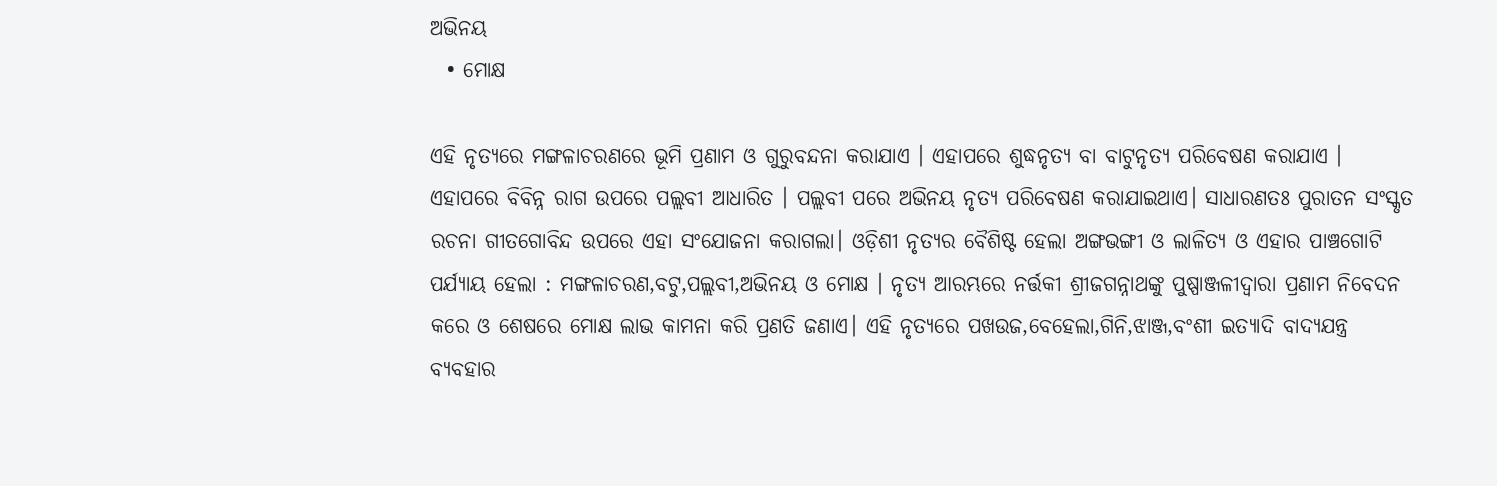ଅଭିନୟ
  • ମୋକ୍ଷ

ଏହି ନୃତ୍ୟରେ ମଙ୍ଗଳାଚରଣରେ ଭୂମି ପ୍ରଣାମ ଓ ଗୁରୁବନ୍ଦନା କରାଯାଏ । ଏହାପରେ ଶୁଦ୍ଧନୃତ୍ୟ ବା ବାଟୁନୃତ୍ୟ ପରିବେଷଣ କରାଯାଏ । ଏହାପରେ ବିବିନ୍ନ ରାଗ ଉପରେ ପଲ୍ଲବୀ ଆଧାରିତ । ପଲ୍ଲବୀ ପରେ ଅଭିନୟ ନୃତ୍ୟ ପରିବେଷଣ କରାଯାଇଥାଏ। ସାଧାରଣତଃ ପୁରାତନ ସଂସ୍କୃତ ରଚନା ଗୀତଗୋବିନ୍ଦ ଉପରେ ଏହା ସଂଯୋଜନା କରାଗଲା। ଓଡ଼ିଶୀ ନୃତ୍ୟର ବୈଶିଷ୍ଟ ହେଲା ଅଙ୍ଗଭଙ୍ଗୀ ଓ ଲାଳିତ୍ୟ ଓ ଏହାର ପାଞ୍ଚଗୋଟି ପର୍ଯ୍ୟାୟ ହେଲା : ମଙ୍ଗଳାଚରଣ,ବଟୁ,ପଲ୍ଲବୀ,ଅଭିନୟ ଓ ମୋକ୍ଷ । ନୃତ୍ୟ ଆରମ୍ଭରେ ନର୍ତ୍ତକୀ ଶ୍ରୀଜଗନ୍ନାଥଙ୍କୁ ପୁଷ୍ପାଞ୍ଜଳୀଦ୍ୱାରା ପ୍ରଣାମ ନିବେଦନ କରେ ଓ ଶେଷରେ ମୋକ୍ଷ ଲାଭ କାମନା କରି ପ୍ରଣତି ଜଣାଏ। ଏହି ନୃତ୍ୟରେ ପଖଉଜ,ବେହେଲା,ଗିନି,ଝାଞ୍ଜ,ବଂଶୀ ଇତ୍ୟାଦି ବାଦ୍ୟଯନ୍ତ୍ର ବ୍ୟବହାର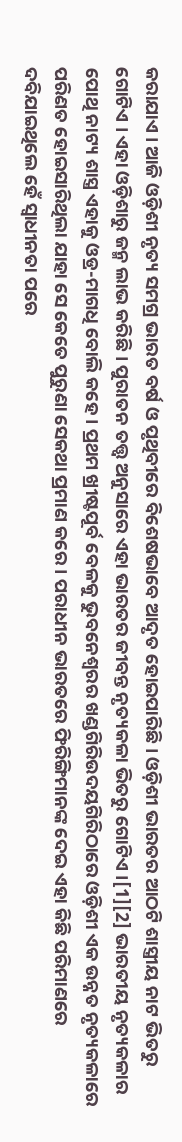କରାଯାଏ । ଆଜି ଓଡ଼ିଶୀ ନୃତ୍ୟ ସମଗ୍ର ଭାରତ ବର୍ଷ ଓ ପୃଥିବୀରେ ବିଶେଷଭାବେ ଆଦୃତ ହୋଇପାରିଛି । ଓଡ଼ିଶୀ ଭାରତର ଆଠଟି ଶାସ୍ତ୍ରୀୟ ନାଟ ଭିତରୁ ଗୋଟିଏ । ଏହା ଓଡ଼ିଶାରୁ ଜନ୍ମ ଲାଭ କରିଛି । ପୁରାତନ ତତ୍ତ୍ୱ ଅନୁସାରେ ଏହା ଭାରତର ଜୀବନ୍ତ ନୃତ୍ୟକଳା ଭିତରୁ ଗୋଟିଏ ।[1][2] ଭାରତୀୟ ନୃତ୍ୟକଳାର ପୋଥି ନାଟ୍ୟ ଶାସ୍ତ୍ର ଏହାକୁ ଓଡ୍ର-ମାଗଧି ବୋଲି କହେ । ପ୍ରଥମ ଖ୍ରୀଷ୍ଟପୂର୍ବ ବେଳକୁ ଭୁବନେଶ୍ୱରର ଖଣ୍ଡଗିରିଉଦୟଗିରିଠାରେ ଓଡ଼ିଶୀ ଏକ ଉନ୍ନତ ନୃତ୍ୟକଳାରେ ପରିଣତ ହୋଇସାରିଥିଲା ଯାହା ସେ କେତେ ପୁରୁଣା ସେକଥା ପ୍ରମାଣ କରେ । ପରାଧୀନ ଭାରତରେ ଫିରିଙ୍ଗିମାନଙ୍କ ଦେଇ ଏହା କିଛି ପରିମାଣରେ ଦବିଯାଇଥିଲେ ହେଁ ସ୍ୱାଧୀନତା ପରେ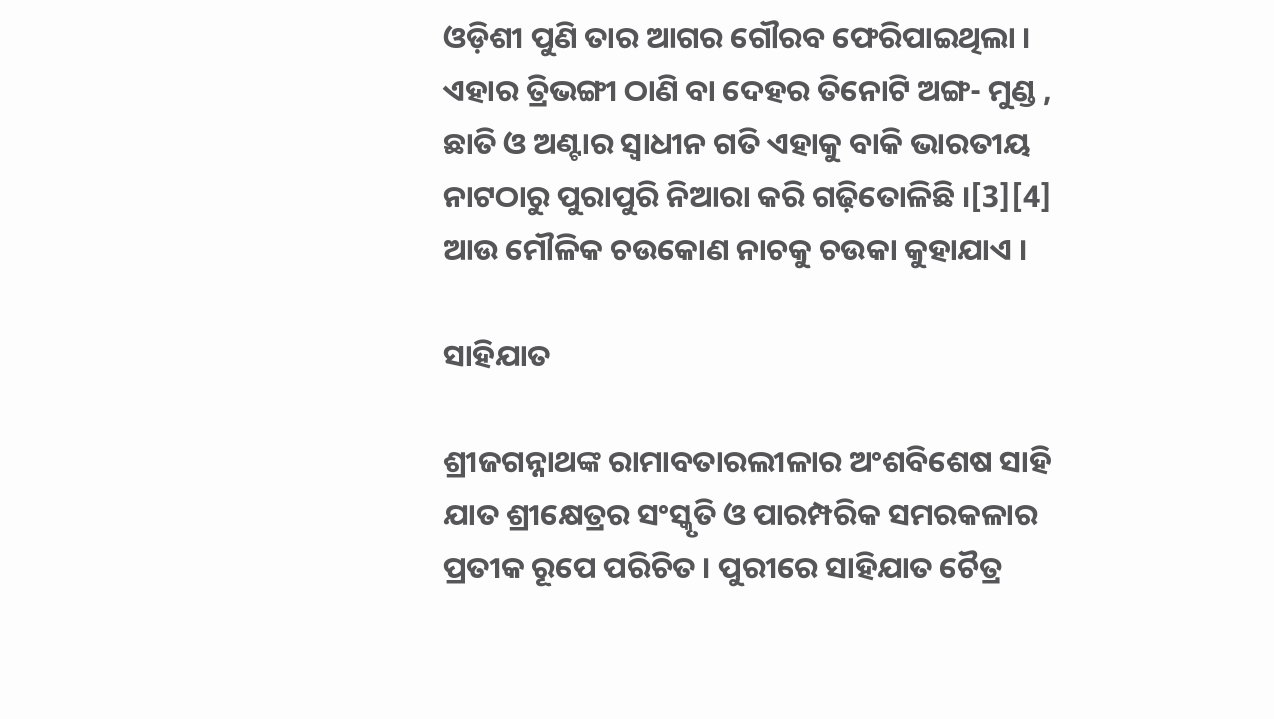ଓଡ଼ିଶୀ ପୁଣି ତାର ଆଗର ଗୌରବ ଫେରିପାଇଥିଲା । ଏହାର ତ୍ରିଭଙ୍ଗୀ ଠାଣି ବା ଦେହର ତିନୋଟି ଅଙ୍ଗ- ମୁଣ୍ଡ , ଛାତି ଓ ଅଣ୍ଟାର ସ୍ୱାଧୀନ ଗତି ଏହାକୁ ବାକି ଭାରତୀୟ ନାଟଠାରୁ ପୁରାପୁରି ନିଆରା କରି ଗଢ଼ିତୋଳିଛି ।[3][4] ଆଉ ମୌଳିକ ଚଉକୋଣ ନାଚକୁ ଚଉକା କୁହାଯାଏ ।

ସାହିଯାତ

ଶ୍ରୀଜଗନ୍ନାଥଙ୍କ ରାମାବତାରଲୀଳାର ଅଂଶବିଶେଷ ସାହି ଯାତ ଶ୍ରୀକ୍ଷେତ୍ରର ସଂସ୍କୃତି ଓ ପାରମ୍ପରିକ ସମରକଳାର ପ୍ରତୀକ ରୂପେ ପରିଚିତ । ପୁରୀରେ ସାହିଯାତ ଚୈତ୍ର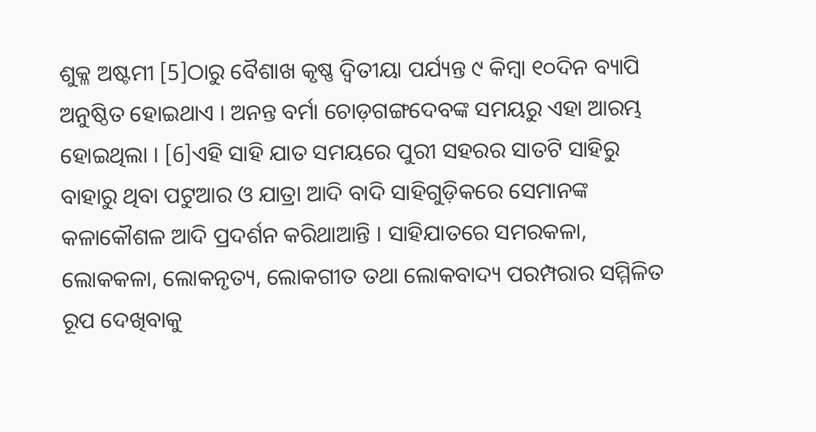ଶୁକ୍ଳ ଅଷ୍ଟମୀ [5]ଠାରୁ ବୈଶାଖ କୃଷ୍ଣ ଦ୍ୱିତୀୟା ପର୍ଯ୍ୟନ୍ତ ୯ କିମ୍ବା ୧୦ଦିନ ବ୍ୟାପି ଅନୁଷ୍ଠିତ ହୋଇଥାଏ । ଅନନ୍ତ ବର୍ମା ଚୋଡ଼ଗଙ୍ଗଦେବଙ୍କ ସମୟରୁ ଏହା ଆରମ୍ଭ ହୋଇଥିଲା । [6]ଏହି ସାହି ଯାତ ସମୟରେ ପୁରୀ ସହରର ସାତଟି ସାହିରୁ ବାହାରୁ ଥିବା ପଟୁଆର ଓ ଯାତ୍ରା ଆଦି ବାଦି ସାହିଗୁଡ଼ିକରେ ସେମାନଙ୍କ କଳାକୌଶଳ ଆଦି ପ୍ରଦର୍ଶନ କରିଥାଆନ୍ତି । ସାହିଯାତରେ ସମରକଳା, ଲୋକକଳା, ଲୋକନୃତ୍ୟ, ଲୋକଗୀତ ତଥା ଲୋକବାଦ୍ୟ ପରମ୍ପରାର ସମ୍ମିଳିତ ରୂପ ଦେଖିବାକୁ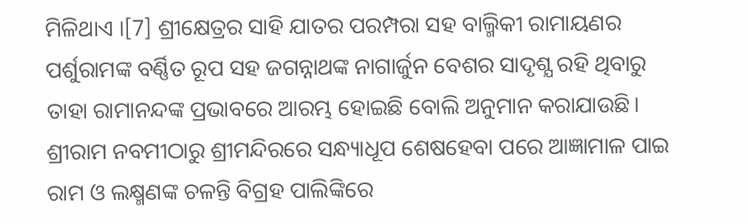ମିଳିଥାଏ ।[7] ଶ୍ରୀକ୍ଷେତ୍ରର ସାହି ଯାତର ପରମ୍ପରା ସହ ବାଲ୍ମିକୀ ରାମାୟଣର ପର୍ଶୁରାମଙ୍କ ବର୍ଣ୍ଣିତ ରୂପ ସହ ଜଗନ୍ନାଥଙ୍କ ନାଗାର୍ଜୁନ ବେଶର ସାଦୃଶ୍ଯ ରହି ଥିବାରୁ ତାହା ରାମାନନ୍ଦଙ୍କ ପ୍ରଭାବରେ ଆରମ୍ଭ ହୋଇଛି ବୋଲି ଅନୁମାନ କରାଯାଉଛି। ଶ୍ରୀରାମ ନବମୀଠାରୁ ଶ୍ରୀମନ୍ଦିରରେ ସନ୍ଧ୍ୟାଧୂପ ଶେଷହେବା ପରେ ଆଜ୍ଞାମାଳ ପାଇ ରାମ ଓ ଲକ୍ଷ୍ମଣଙ୍କ ଚଳନ୍ତି ବିଗ୍ରହ ପାଲିଙ୍କିରେ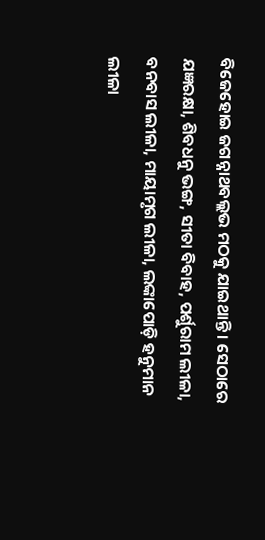ବିଜେହୋଇ ଜଗନ୍ନାଥବଲ୍ଲଭ ମଠକୁ ଯାଇଥାନ୍ତି । ସେଠାରେ ଯଜ୍ଞରକ୍ଷା, ଶିବଧନୁ ଭଙ୍ଗ, ସୀତା ବିବାହ, ପର୍ଶୁରାମ ଲୀଳା, ବନବାସ ଲୀଳା, ମାୟାମୃଗ ଲୀଳା, ଲଙ୍କାପୋଡ଼ି ହନୁମାନ ଲୀଳା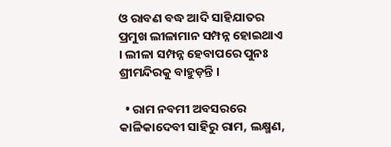ଓ ରାବଣ ବଦ୍ଧ ଆଦି ସାହିଯାତର ପ୍ରମୁଖ ଲୀଳାମାନ ସମ୍ପନ୍ନ ହୋଇଥାଏ । ଲୀଳା ସମ୍ପନ୍ନ ହେବାପରେ ପୁନଃ ଶ୍ରୀମନ୍ଦିରକୁ ବାହୁଡ଼ନ୍ତି ।

  • ରାମ ନବମୀ ଅବସରରେ କାଳିକାଦେବୀ ସାହିରୁ ରାମ, ଲକ୍ଷ୍ମଣ,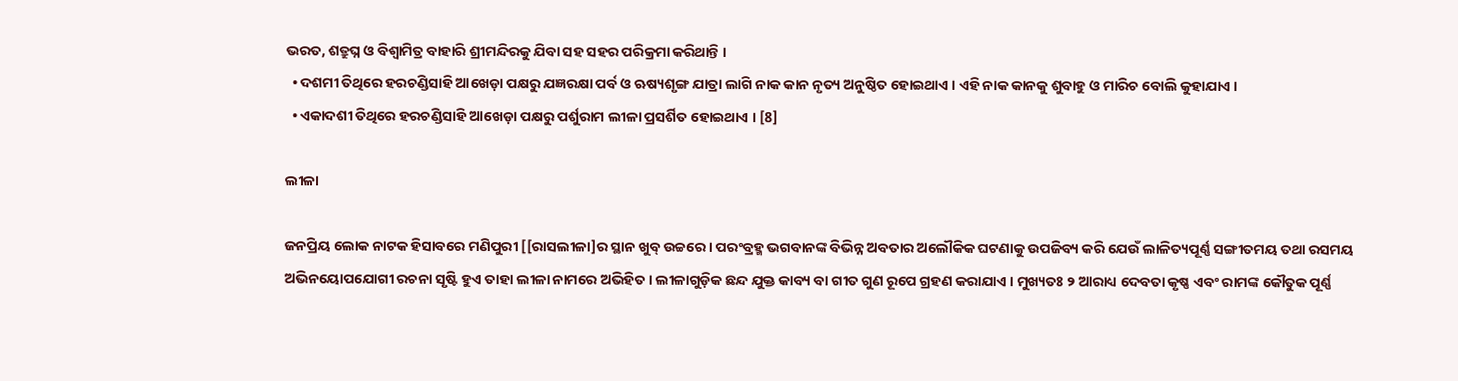ଭରତ, ଶତ୍ରୁଘ୍ନ ଓ ବିଶ୍ୱାମିତ୍ର ବାହାରି ଶ୍ରୀମନ୍ଦିରକୁ ଯିବା ସହ ସହର ପରିକ୍ରମା କରିଥାନ୍ତି ।
  • ଦଶମୀ ତିଥିରେ ହରଚଣ୍ଡିସାହି ଆଖେଡ଼ା ପକ୍ଷରୁ ଯଜ୍ଞରକ୍ଷା ପର୍ବ ଓ ଋଷ୍ୟଶୃଙ୍ଗ ଯାତ୍ରା ଲାଗି ନାକ କାନ ନୃତ୍ୟ ଅନୁଷ୍ଠିତ ହୋଇଥାଏ । ଏହି ନାକ କାନକୁ ଶୁବାହୁ ଓ ମାରିଚ ବୋଲି କୁହାଯାଏ ।
  • ଏକାଦଶୀ ତିଥିରେ ହରଚଣ୍ଡିସାହି ଆଖେଡ଼ା ପକ୍ଷରୁ ପର୍ଶୁରାମ ଲୀଳା ପ୍ରସର୍ଶିତ ହୋଇଥାଏ । [8]

ଲୀଳା

ଜନପ୍ରିୟ ଲୋକ ନାଟକ ହିସାବରେ ମଣିପୁରୀ [[ରାସଲୀଳା]ର ସ୍ଥାନ ଖୁବ୍ ଉଚ୍ଚରେ । ପରଂବ୍ରହ୍ମ ଭଗବାନଙ୍କ ବିଭିନ୍ନ ଅବତାର ଅଲୌକିକ ଘଟଣାକୁ ଉପଜିବ୍ୟ କରି ଯେଉଁ ଲାଳିତ୍ୟପୂର୍ଣ୍ଣ ସଙ୍ଗୀତମୟ ତଥା ରସମୟ ଅଭିନୟୋପଯୋଗୀ ରଚନା ସୃଷ୍ଟି ହୁଏ ତାହା ଲୀଳା ନାମରେ ଅଭିହିତ । ଲୀଳାଗୁଡ଼ିକ ଛନ୍ଦ ଯୁକ୍ତ କାବ୍ୟ ବା ଗୀତ ଗୁଣ ରୂପେ ଗ୍ରହଣ କରାଯାଏ । ମୁଖ୍ୟତଃ ୨ ଆରାଧ୍ୟ ଦେବତା କୃଷ୍ଣ ଏବଂ ରାମଙ୍କ କୌତୁକ ପୂର୍ଣ୍ଣ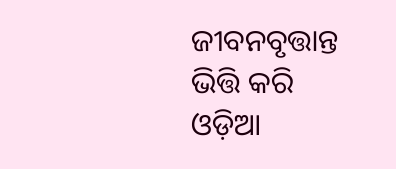ଜୀବନବୃତ୍ତାନ୍ତ ଭିତ୍ତି କରି ଓଡ଼ିଆ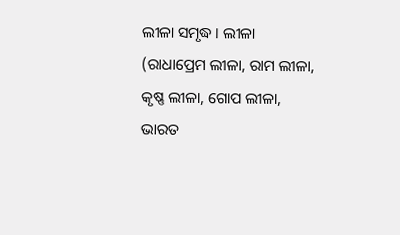ଲୀଳା ସମୃଦ୍ଧ । ଲୀଳା (ରାଧାପ୍ରେମ ଲୀଳା, ରାମ ଲୀଳା, କୃଷ୍ଣ ଲୀଳା, ଗୋପ ଲୀଳା, ଭାରତ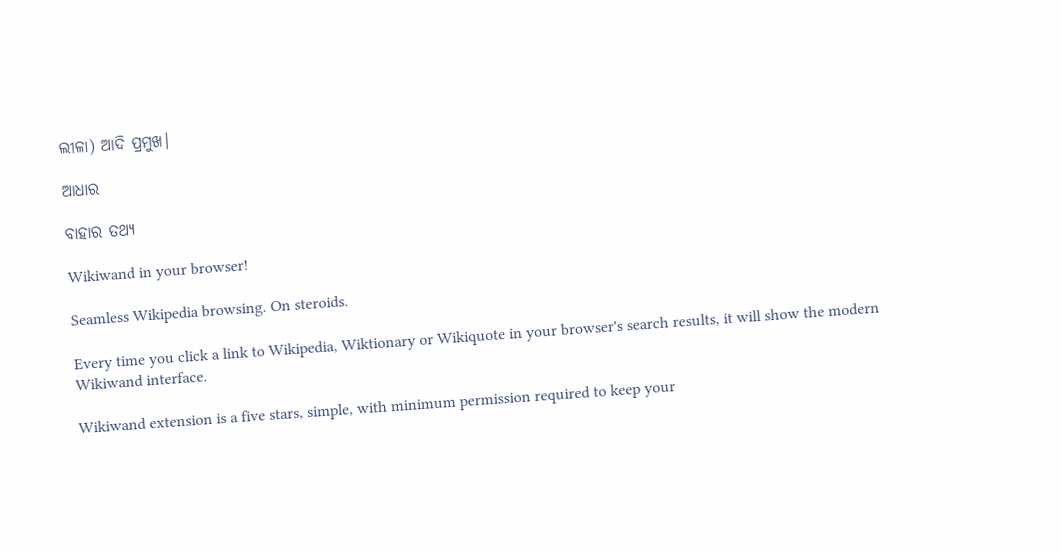ଲୀଳା) ଆଦି ପ୍ରମୁଖ।

ଆଧାର

ବାହାର ତଥ୍ୟ

Wikiwand in your browser!

Seamless Wikipedia browsing. On steroids.

Every time you click a link to Wikipedia, Wiktionary or Wikiquote in your browser's search results, it will show the modern Wikiwand interface.

Wikiwand extension is a five stars, simple, with minimum permission required to keep your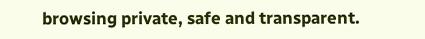browsing private, safe and transparent.